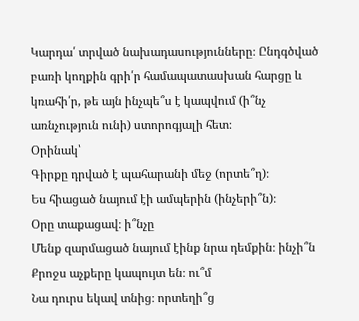Կարդա՛ տրված նախադասությունները։ Ընդգծված բառի կողքին գրի՛ր համապատասխան հարցը և կռահի՛ր, թե այն ինչպե՞ս է կապվում (ի՞նչ առնչություն ունի) ստորոգյալի հետ։
Օրինակ՝
Գիրքը դրված է պահարանի մեջ (որտե՞ղ)։
Ես հիացած նայում էի ամպերին (ինչերի՞ն)։
Օրը տաքացավ։ ի՞նչը
Մենք զարմացած նայում էինք նրա դեմքին։ ինչի՞ն
Քրոջս աչքերը կապույտ են։ ու՞մ
Նա դուրս եկավ տնից։ որտեղի՞ց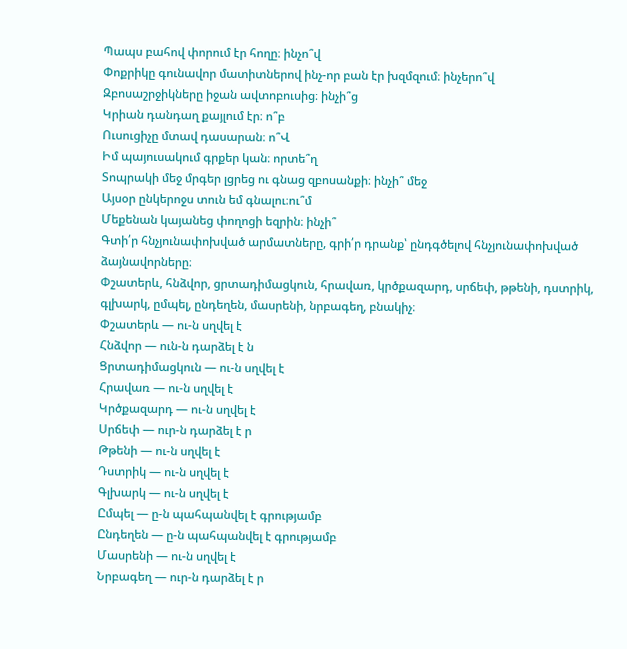Պապս բահով փորում էր հողը։ ինչո՞վ
Փոքրիկը գունավոր մատիտներով ինչ-որ բան էր խզմզում։ ինչերո՞վ
Զբոսաշրջիկները իջան ավտոբուսից։ ինչի՞ց
Կրիան դանդաղ քայլում էր։ ո՞բ
Ուսուցիչը մտավ դասարան։ ո՞Վ
Իմ պայուսակում գրքեր կան։ որտե՞ղ
Տոպրակի մեջ մրգեր լցրեց ու գնաց զբոսանքի։ ինչի՞ մեջ
Այսօր ընկերոջս տուն եմ գնալու։ու՞մ
Մեքենան կայանեց փողոցի եզրին։ ինչի՞
Գտի՛ր հնչյունափոխված արմատները, գրի՛ր դրանք՝ ընդգծելով հնչյունափոխված ձայնավորները։
Փշատերև, հնձվոր, ցրտադիմացկուն, հրավառ, կրծքազարդ, սրճեփ, թթենի, դստրիկ, գլխարկ, ըմպել, ընդեղեն, մասրենի, նրբագեղ, բնակիչ։
Փշատերև — ու-ն սղվել է
Հնձվոր — ուն-ն դարձել է ն
Ցրտադիմացկուն — ու-ն սղվել է
Հրավառ — ու-ն սղվել է
Կրծքազարդ — ու-ն սղվել է
Սրճեփ — ուր-ն դարձել է ր
Թթենի — ու-ն սղվել է
Դստրիկ — ու-ն սղվել է
Գլխարկ — ու-ն սղվել է
Ըմպել — ը-ն պահպանվել է գրությամբ
Ընդեղեն — ը-ն պահպանվել է գրությամբ
Մասրենի — ու-ն սղվել է
Նրբագեղ — ուր-ն դարձել է ր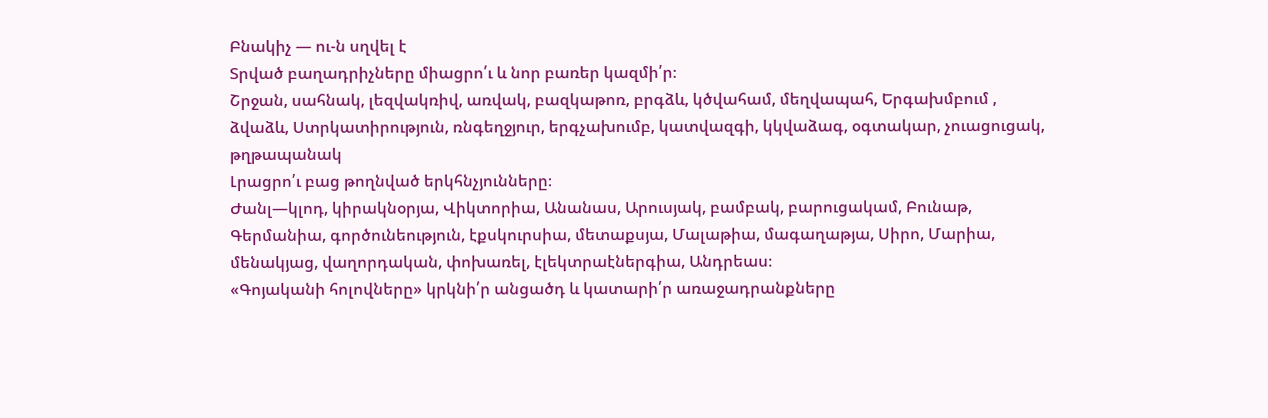Բնակիչ — ու-ն սղվել է
Տրված բաղադրիչները միացրո՛ւ և նոր բառեր կազմի՛ր։
Շրջան, սահնակ, լեզվակռիվ, առվակ, բազկաթոռ, բրգձև, կծվահամ, մեղվապահ, Երգախմբում , ձվաձև, Ստրկատիրություն, ռնգեղջյուր, երգչախումբ, կատվազգի, կկվաձագ, օգտակար, չուացուցակ, թղթապանակ
Լրացրո՛ւ բաց թողնված երկհնչյունները։
Ժանլ—կլոդ, կիրակնօրյա, Վիկտորիա, Անանաս, Արուսյակ, բամբակ, բարուցակամ, Բունաթ, Գերմանիա, գործունեություն, էքսկուրսիա, մետաքսյա, Մալաթիա, մագաղաթյա, Սիրո, Մարիա, մենակյաց, վաղորդական, փոխառել, էլեկտրաէներգիա, Անդրեաս։
«Գոյականի հոլովները» կրկնի՛ր անցածդ և կատարի՛ր առաջադրանքները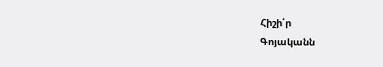Հիշի՛ր
Գոյականն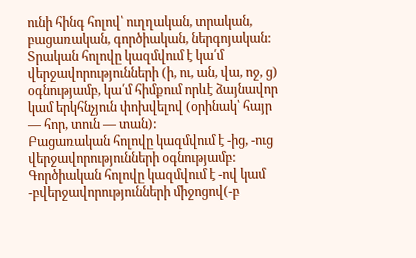ունի հինգ հոլով՝ ուղղական, տրական, բացառական, գործիական, ներգոյական:
Տրական հոլովը կազմվում է կա՛մ վերջավորությունների (ի, ու, ան, վա, ոջ, ց) օգնությամբ, կա՛մ հիմքում որևէ ձայնավոր կամ երկհնչյուն փոխվելով (օրինակ՝ հայր — հոր, տուն — տան):
Բացառական հոլովը կազմվում է -ից, -ուց վերջավորությունների օգնությամբ:
Գործիական հոլովը կազմվում է -ով կամ -բվերջավորությունների միջոցով(-բ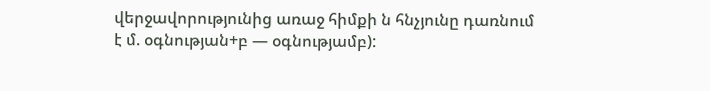վերջավորությունից առաջ հիմքի ն հնչյունը դառնում է մ. օգնության+բ — օգնությամբ):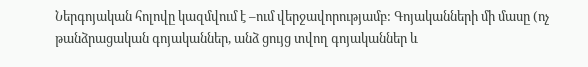Ներգոյական հոլովը կազմվում է –ում վերջավորությամբ: Գոյականների մի մասը (ոչ թանձրացական գոյականներ, անձ ցույց տվող գոյականներ և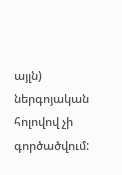այլն) ներգոյական հոլովով չի գործածվում: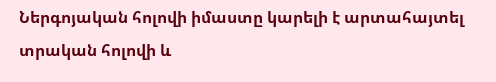Ներգոյական հոլովի իմաստը կարելի է արտահայտել տրական հոլովի և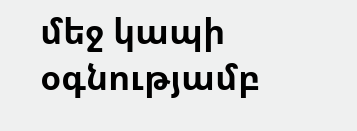մեջ կապի օգնությամբ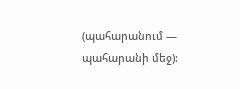(պահարանում — պահարանի մեջ):